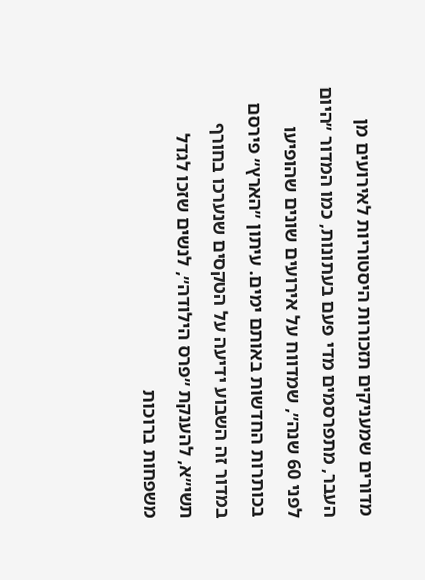מדורים שמעניקים תזכורות היסטוריות לאירועים מן העבר, מתפרסמים מדי פעם בעתונות, כמו המדור ״היום לפני 60 שנה״, שמדווח על אירועים שונים שהופיעו בכותרות החדשות באותם ימים. עיתון ״הארץ״ פירסם במדור זה השבוע ידיעה על הטקסים שנערכו בחורף תשי״א, להענקת ״פרס הילודה״, לנשים שזכו לגדל משפחות ברוכות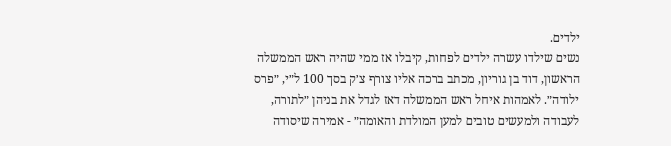ילדים.
נשים שילדו עשרה ילדים לפחות, קיבלו אז ממי שהיה ראש הממשלה הראשון, דוד בן גוריון, מכתב ברכה אליו צורף צ׳ק בסך 100 ל״י, ״פרס ילודה״. לאמהות איחל ראש הממשלה דאז לגדל את בניהן ״לתורה, לעבודה ולמעשים טובים למען המולדת והאומה״ - אמירה שיסודה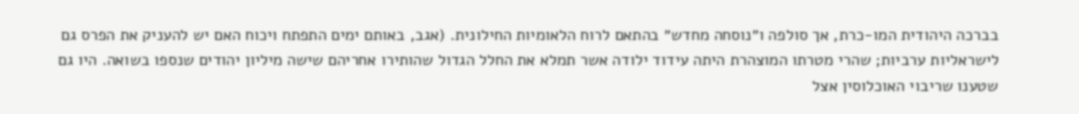בברכה היהודית המו-כרת, אך סולפה ו״נוסחה מחדש״ בהתאם לרוח הלאומיות החילונית. (אגב, באותם ימים התפתח ויכוח האם יש להעניק את הפרס גם לישראליות ערביות; שהרי מטרתו המוצהרת היתה עידוד ילודה אשר תמלא את החלל הגדול שהותירו אחריהם שישה מיליון יהודים שנספו בשואה. היו גם שטענו שריבוי האוכלוסין אצל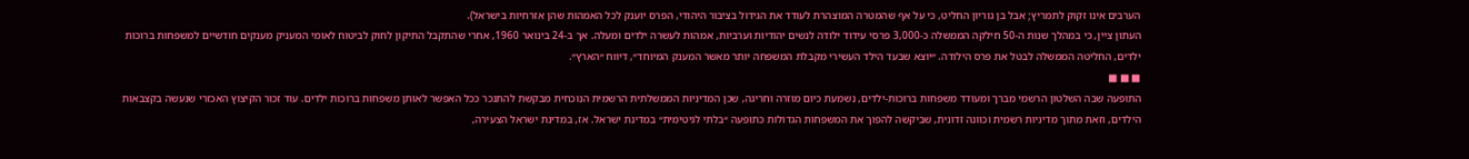הערבים אינו זקוק לתמריץ; אבל בן גוריון החליט, כי על אף שהמטרה המוצהרת לעודד את הגידול בציבור היהודי, הפרס יוענק לכל האמהות שהן אזרחיות בישראל).
העתון ציין, כי במהלך שנות ה-50 חילקה הממשלה כ-3,000 פרסי עידוד ילודה לנשים יהודיות וערביות, אמהות לעשרה ילדים ומעלה. אך ב-24 בינואר 1960, אחרי שהתקבל התיקון לחוק לביטוח לאומי המעניק מענקים חודשיים למשפחות ברוכות ילדים, החליטה הממשלה לבטל את פרס הילודה. ״יוצא שבעד הילד העשירי מקבלת המשפחה יותר מאשר המענק המיוחד״, דיווח ״הארץ״.
■ ■ ■
התופעה שבה השלטון הרשמי מברך ומעודד משפחות ברוכות-ילדים, נשמעת כיום מוזרה וחריגה, שכן המדיניות הממשלתית הרשמית הנוכחית מבקשת להתנכר ככל האפשר לאותן משפחות ברוכות ילדים. עוד זכור הקיצוץ האכזרי שנעשה בקצבאות הילדים, וזאת מתוך מדיניות רשמית וכוונה זדונית, שביקשה להפוך את המשפחות הגדולות כתופעה ״בלתי לגיטימית״ במדינת ישראל. אז, במדינת ישראל הצעירה,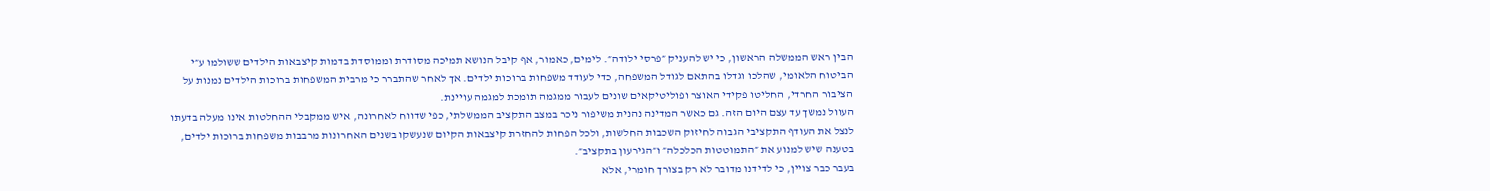הבין ראש הממשלה הראשון, כי יש להעניק ״פרסי ילודה״. לימים, כאמור, אף קיבל הנושא תמיכה מסודרת וממוסדת בדמות קיצבאות הילדים ששולמו ע״י הביטוח הלאומי, שהלכו וגדלו בהתאם לגודל המשפחה, כדי לעודד משפחות ברוכות ילדים. אך לאחר שהתברר כי מרבית המשפחות ברוכות הילדים נמנות על הציבור החרדי, החליטו פקידי האוצר ופוליטיקאים שונים לעבור ממגמה תומכת למגמה עויינת.
העוול נמשך עד עצם היום הזה. גם כאשר המדינה נהנית משיפור ניכר במצב התקציב הממשלתי, כפי שדווח לאחרונה, איש ממקבלי ההחלטות אינו מעלה בדעתו לנצל את העודף התקציבי הגבוה לחיזוק השכבות החלשות, ולכל הפחות להחזרת קיצבאות הקיום שנעשקו בשנים האחרונות מרבבות משפחות ברוכות ילדים, בטענה שיש למנוע את ״התמוטטות הכלכלה״ ו״הגירעון בתקציב״.
בעבר כבר צויין, כי לדידנו מדובר לא רק בצורך חומרי, אלא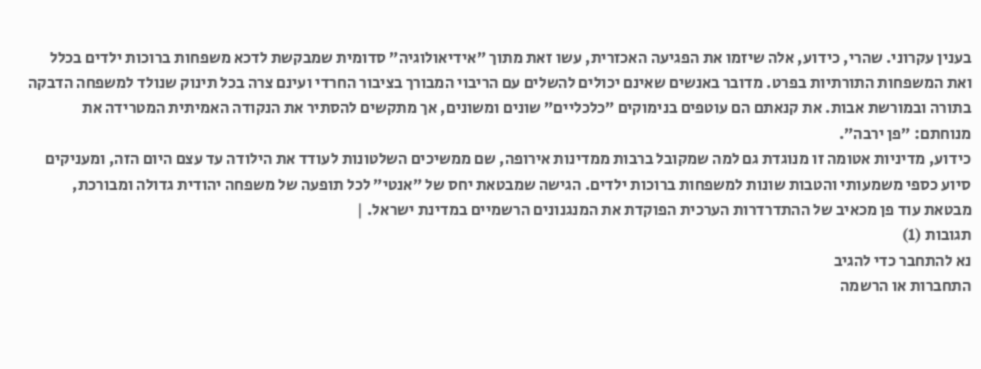בענין עקרוני. שהרי, כידוע, אלה שיזמו את הפגיעה האכזרית, עשו זאת מתוך ״אידיאולוגיה״ סדומית שמבקשת לדכא משפחות ברוכות ילדים בכלל ואת המשפחות התורתיות בפרט. מדובר באנשים שאינם יכולים להשלים עם הריבוי המבורך בציבור החרדי ועינם צרה בכל תינוק שנולד למשפחה הדבקה בתורה ובמורשת אבות. את קנאתם הם עוטפים בנימוקים ״כלכליים״ שונים ומשונים, אך מתקשים להסתיר את הנקודה האמיתית המטרידה את מנוחתם: ״פן ירבה״.
כידוע, מדיניות אטומה זו מנוגדת גם למה שמקובל ברבות ממדינות אירופה, שם ממשיכים השלטונות לעודד את הילודה עד עצם היום הזה, ומעניקים סיוע כספי משמעותי והטבות שונות למשפחות ברוכות ילדים. הגישה שמבטאת יחס של ״אנטי״ לכל תופעה של משפחה יהודית גדולה ומבורכת, מבטאת עוד פן מכאיב של ההתדרדרות הערכית הפוקדת את המנגנונים הרשמיים במדינת ישראל. |
תגובות (1)
נא להתחבר כדי להגיב
התחברות או הרשמה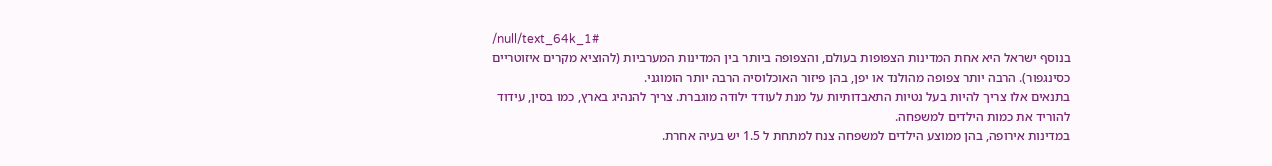/null/text_64k_1#
בנוסף ישראל היא אחת המדינות הצפופות בעולם, והצפופה ביותר בין המדינות המערביות (להוציא מקרים איזוטריים כסינגפור). הרבה יותר צפופה מהולנד או יפן, בהן פיזור האוכלוסיה הרבה יותר הומוגני.
בתנאים אלו צריך להיות בעל נטיות התאבדותיות על מנת לעודד ילודה מוגברת. צריך להנהיג בארץ, כמו בסין, עידוד להוריד את כמות הילדים למשפחה.
במדינות אירופה, בהן ממוצע הילדים למשפחה צנח למתחת ל 1.5 יש בעיה אחרת.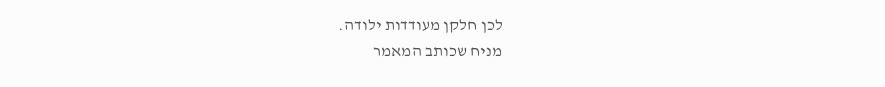לכן חלקן מעודדות ילודה.
מניח שכותב המאמר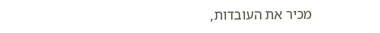מכיר את העובדות,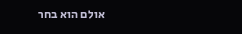אולם הוא בחר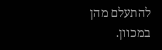להתעלם מהן במכוון.